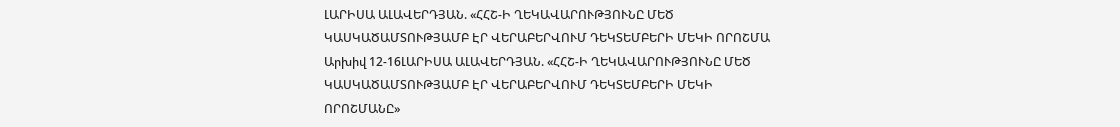ԼԱՐԻՍԱ ԱԼԱՎԵՐԴՅԱՆ. «ՀՀՇ-Ի ՂԵԿԱՎԱՐՈՒԹՅՈՒՆԸ ՄԵԾ ԿԱՍԿԱԾԱՄՏՈՒԹՅԱՄԲ ԷՐ ՎԵՐԱԲԵՐՎՈՒՄ ԴԵԿՏԵՄԲԵՐԻ ՄԵԿԻ ՈՐՈՇՄԱ
Արխիվ 12-16ԼԱՐԻՍԱ ԱԼԱՎԵՐԴՅԱՆ. «ՀՀՇ-Ի ՂԵԿԱՎԱՐՈՒԹՅՈՒՆԸ ՄԵԾ ԿԱՍԿԱԾԱՄՏՈՒԹՅԱՄԲ ԷՐ ՎԵՐԱԲԵՐՎՈՒՄ ԴԵԿՏԵՄԲԵՐԻ ՄԵԿԻ ՈՐՈՇՄԱՆԸ»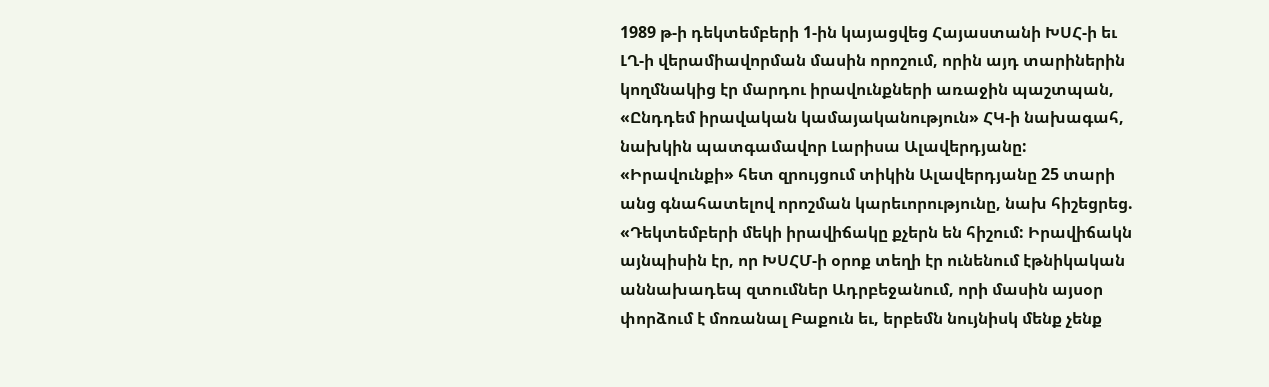1989 թ-ի դեկտեմբերի 1-ին կայացվեց Հայաստանի ԽՍՀ-ի եւ ԼՂ-ի վերամիավորման մասին որոշում, որին այդ տարիներին կողմնակից էր մարդու իրավունքների առաջին պաշտպան, «Ընդդեմ իրավական կամայականություն» ՀԿ-ի նախագահ, նախկին պատգամավոր Լարիսա Ալավերդյանը: «Իրավունքի» հետ զրույցում տիկին Ալավերդյանը 25 տարի անց գնահատելով որոշման կարեւորությունը, նախ հիշեցրեց. «Դեկտեմբերի մեկի իրավիճակը քչերն են հիշում: Իրավիճակն այնպիսին էր, որ ԽՍՀՄ-ի օրոք տեղի էր ունենում էթնիկական աննախադեպ զտումներ Ադրբեջանում, որի մասին այսօր փորձում է մոռանալ Բաքուն եւ, երբեմն նույնիսկ մենք չենք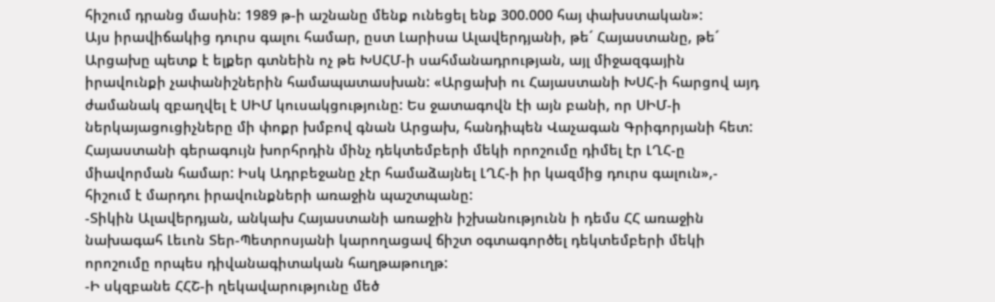հիշում դրանց մասին: 1989 թ-ի աշնանը մենք ունեցել ենք 300.000 հայ փախստական»:
Այս իրավիճակից դուրս գալու համար, ըստ Լարիսա Ալավերդյանի, թե´ Հայաստանը, թե´ Արցախը պետք է ելքեր գտնեին ոչ թե ԽՍՀՄ-ի սահմանադրության, այլ միջազգային իրավունքի չափանիշներին համապատասխան: «Արցախի ու Հայաստանի ԽՍՀ-ի հարցով այդ ժամանակ զբաղվել է ՍԻՄ կուսակցությունը: Ես ջատագովն էի այն բանի, որ ՍԻՄ-ի ներկայացուցիչները մի փոքր խմբով գնան Արցախ, հանդիպեն Վաչագան Գրիգորյանի հետ: Հայաստանի գերագույն խորհրդին մինչ դեկտեմբերի մեկի որոշումը դիմել էր ԼՂՀ-ը միավորման համար: Իսկ Ադրբեջանը չէր համաձայնել ԼՂՀ-ի իր կազմից դուրս գալուն»,- հիշում է մարդու իրավունքների առաջին պաշտպանը:
-Տիկին Ալավերդյան, անկախ Հայաստանի առաջին իշխանությունն ի դեմս ՀՀ առաջին նախագահ Լեւոն Տեր-Պետրոսյանի կարողացավ ճիշտ օգտագործել դեկտեմբերի մեկի որոշումը որպես դիվանագիտական հաղթաթուղթ:
-Ի սկզբանե ՀՀՇ-ի ղեկավարությունը մեծ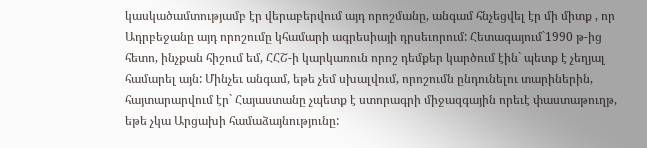կասկածամտությամբ էր վերաբերվում այդ որոշմանը, անգամ հնչեցվել էր մի միտք , որ Ադրբեջանը այդ որոշումը կհամարի ագրեսիայի դրսեւորում: Հետագայում`1990 թ-ից հետո, ինչքան հիշում եմ, ՀՀՇ-ի կարկառուն որոշ դեմքեր կարծում էին` պետք է չեղյալ համարել այն: Մինչեւ անգամ, եթե չեմ սխալվում, որոշումն ընդունելու տարիներին, հայտարարվում էր` Հայաստանը չպետք է ստորագրի միջազգային որեւէ փաստաթուղթ, եթե չկա Արցախի համաձայնությունը: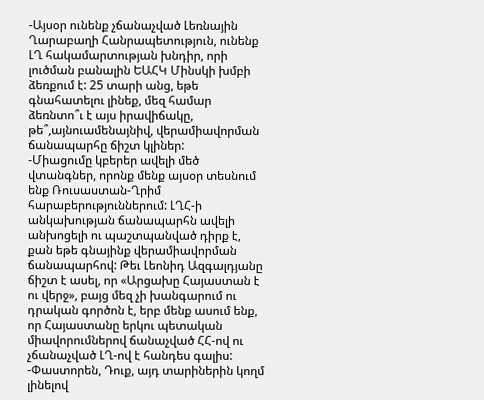-Այսօր ունենք չճանաչված Լեռնային Ղարաբաղի Հանրապետություն, ունենք ԼՂ հակամարտության խնդիր, որի լուծման բանալին ԵԱՀԿ Մինսկի խմբի ձեռքում է: 25 տարի անց, եթե գնահատելու լինեք, մեզ համար ձեռնտո՞ւ է այս իրավիճակը, թե՞,այնուամենայնիվ, վերամիավորման ճանապարհը ճիշտ կլիներ:
-Միացումը կբերեր ավելի մեծ վտանգներ, որոնք մենք այսօր տեսնում ենք Ռուսաստան-Ղրիմ հարաբերություններում: ԼՂՀ-ի անկախության ճանապարհն ավելի անխոցելի ու պաշտպանված դիրք է, քան եթե գնայինք վերամիավորման ճանապարհով: Թեւ Լեոնիդ Ազգալդյանը ճիշտ է ասել, որ «Արցախը Հայաստան է ու վերջ», բայց մեզ չի խանգարում ու դրական գործոն է, երբ մենք ասում ենք, որ Հայաստանը երկու պետական միավորումներով ճանաչված ՀՀ-ով ու չճանաչված ԼՂ-ով է հանդես գալիս:
-Փաստորեն, Դուք, այդ տարիներին կողմ լինելով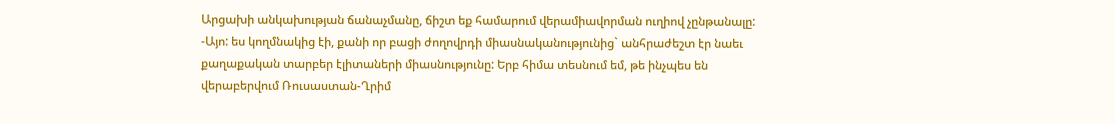Արցախի անկախության ճանաչմանը, ճիշտ եք համարում վերամիավորման ուղիով չընթանալը:
-Այո: ես կողմնակից էի, քանի որ բացի ժողովրդի միասնականությունից` անհրաժեշտ էր նաեւ քաղաքական տարբեր էլիտաների միասնությունը: Երբ հիմա տեսնում եմ, թե ինչպես են վերաբերվում Ռուսաստան-Ղրիմ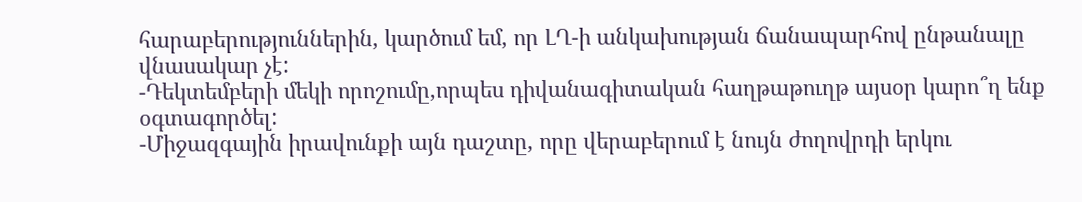հարաբերություններին, կարծում եմ, որ ԼՂ-ի անկախության ճանապարհով ընթանալը վնասակար չէ:
-Դեկտեմբերի մեկի որոշումը,որպես դիվանագիտական հաղթաթուղթ այսօր կարո՞ղ ենք օգտագործել:
-Միջազգային իրավունքի այն դաշտը, որը վերաբերում է նույն ժողովրդի երկու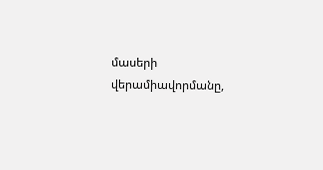մասերի վերամիավորմանը,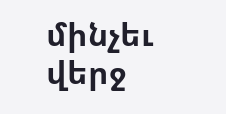մինչեւ վերջ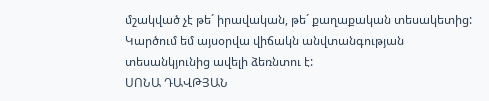մշակված չէ թե´ իրավական, թե´ քաղաքական տեսակետից: Կարծում եմ այսօրվա վիճակն անվտանգության տեսանկյունից ավելի ձեռնտու է:
ՍՈՆԱ ԴԱՎԹՅԱՆ